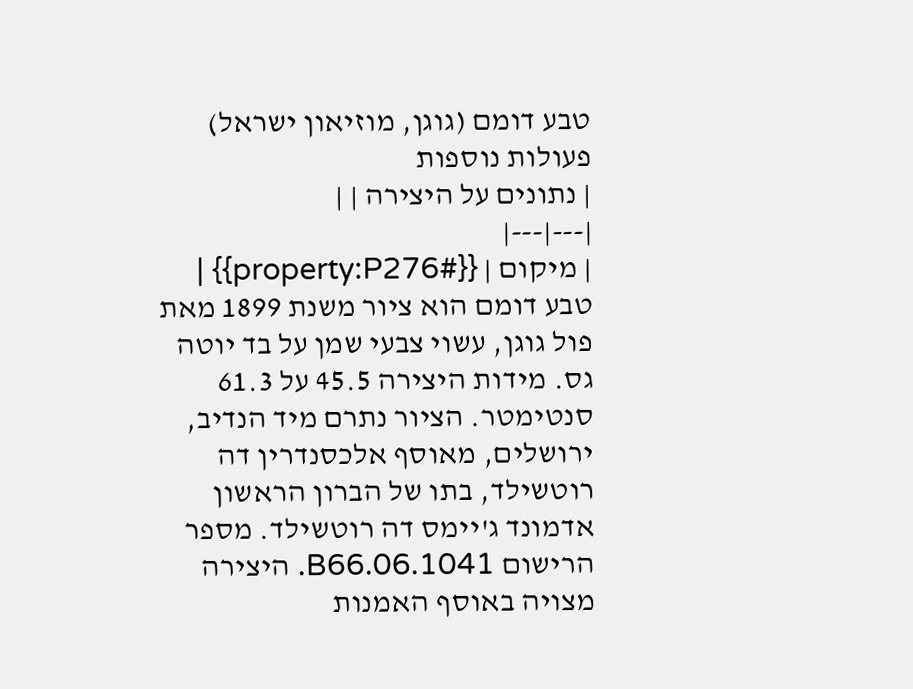טבע דומם (גוגן, מוזיאון ישראל)
פעולות נוספות
| נתונים על היצירה | |
|---|---|
| מיקום | {{#property:P276}} |
טבע דומם הוא ציור משנת 1899 מאת פול גוגן, עשוי צבעי שמן על בד יוטה גס. מידות היצירה 45.5 על 61.3 סנטימטר. הציור נתרם מיד הנדיב, ירושלים, מאוסף אלכסנדרין דה רוטשילד, בתו של הברון הראשון אדמונד ג'יימס דה רוטשילד. מספר הרישום B66.06.1041. היצירה מצויה באוסף האמנות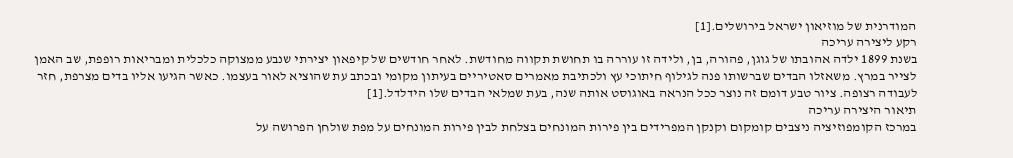המודרנית של מוזיאון ישראל בירושלים.[1]
רקע ליצירה עריכה
בשנת 1899 ילדה אהובתו של גוגן, פהורה, בן, ולידה זו עוררה בו תחושת תקווה מחודשת. לאחר חודשים של קיפאון יצירתי שנבע ממצוקה כלכלית ומבריאות רופפת, שב האמן לצייר במרץ. משאזלו הבדים שברשותו פנה לגילוף חיתוכי עץ ולכתיבת מאמרים סאטיריים בעיתון מקומי ובכתב עת שהוציא לאור בעצמו. כאשר הגיעו אליו בדים מצרפת, חזר לעבודה רצופה. ציור טבע דומם זה נוצר ככל הנראה באוגוסט אותה שנה, בעת שמלאי הבדים שלו הידלדל.[1]
תיאור היצירה עריכה
במרכז הקומפוזיציה ניצבים קומקום וקנקן המפרידים בין פירות המונחים בצלחת לבין פירות המונחים על מפת שולחן הפרושה על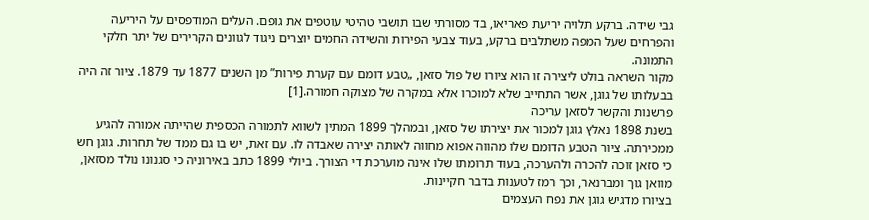גבי שידה. ברקע תלויה יריעת פאריאו, בד מסורתי שבו תושבי טהיטי עוטפים את גופם. העלים המודפסים על היריעה והפרחים שעל המפה משתלבים ברקע, בעוד צבעי הפירות והשידה החמים יוצרים ניגוד לגוונים הקרירים של יתר חלקי התמונה.
מקור השראה בולט ליצירה זו הוא ציורו של פול סזאן, „טבע דומם עם קערת פירות” מן השנים 1877 עד 1879. ציור זה היה בבעלותו של גוגן, אשר התחייב שלא למוכרו אלא במקרה של מצוקה חמורה.[1]
פרשנות והקשר לסזאן עריכה
בשנת 1898 נאלץ גוגן למכור את יצירתו של סזאן, ובמהלך 1899 המתין לשווא לתמורה הכספית שהייתה אמורה להגיע ממכירתה. ציור הטבע הדומם שלו מהווה אפוא מחווה לאותה יצירה שאבדה לו. עם זאת, יש בו גם ממד של תחרות. גוגן חש כי סזאן זוכה להכרה ולהערכה, בעוד תרומתו שלו אינה מוערכת די הצורך. ביולי 1899 כתב באירוניה כי סגנונו נולד מסזאן, מוואן גוך ומברנאר, וכך רמז לטענות בדבר חקיינות.
בציורו מדגיש גוגן את נפח העצמים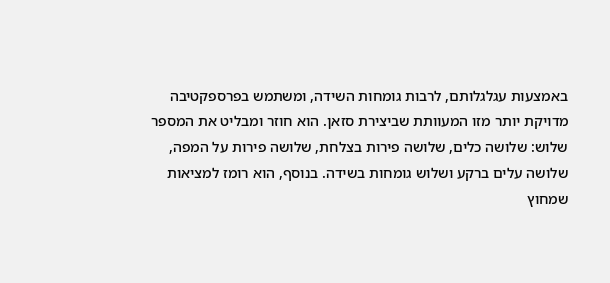באמצעות עגלגלותם, לרבות גומחות השידה, ומשתמש בפרספקטיבה מדויקת יותר מזו המעוותת שביצירת סזאן. הוא חוזר ומבליט את המספר שלוש: שלושה כלים, שלושה פירות בצלחת, שלושה פירות על המפה, שלושה עלים ברקע ושלוש גומחות בשידה. בנוסף, הוא רומז למציאות שמחוץ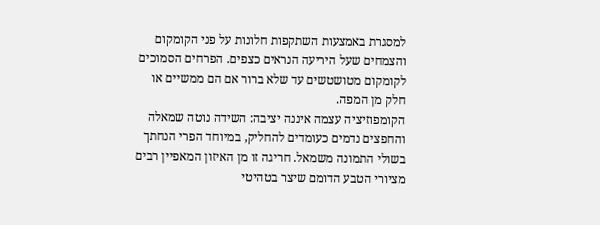למסגרת באמצעות השתקפות חלונות על פני הקומקום והצמחים שעל היריעה הנראים כצפים. הפרחים הסמוכים לקומקום מטושטשים עד שלא ברור אם הם ממשיים או חלק מן המפה.
הקומפוזיציה עצמה איננה יציבה: השידה נוטה שמאלה והחפצים נדמים כעומדים להחליק, במיוחד הפרי הנחתך בשולי התמונה משמאל. חריגה זו מן האיזון המאפיין רבים מציורי הטבע הדומם שיצר בטהיטי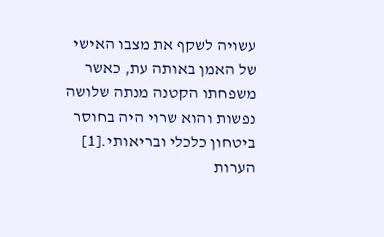עשויה לשקף את מצבו האישי של האמן באותה עת, כאשר משפחתו הקטנה מנתה שלושה נפשות והוא שרוי היה בחוסר ביטחון כלכלי ובריאותי.[1]
הערות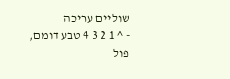שוליים עריכה
- ^ 1 2 3 4 טבע דומם, פול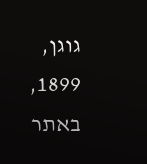גוגן, 1899, באתר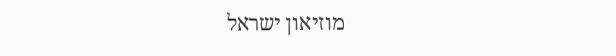מוזיאון ישראל